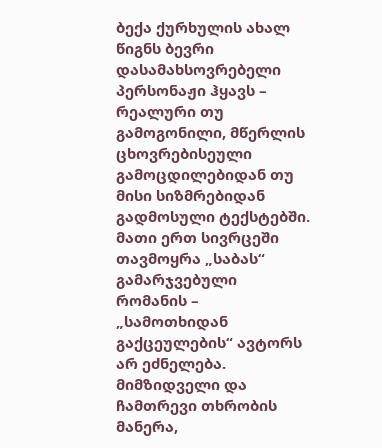ბექა ქურხულის ახალ წიგნს ბევრი დასამახსოვრებელი პერსონაჟი ჰყავს – რეალური თუ გამოგონილი, მწერლის ცხოვრებისეული გამოცდილებიდან თუ მისი სიზმრებიდან გადმოსული ტექსტებში. მათი ერთ სივრცეში თავმოყრა „საბას“ გამარჯვებული რომანის – „სამოთხიდან გაქცეულების“ ავტორს არ ეძნელება.
მიმზიდველი და ჩამთრევი თხრობის მანერა,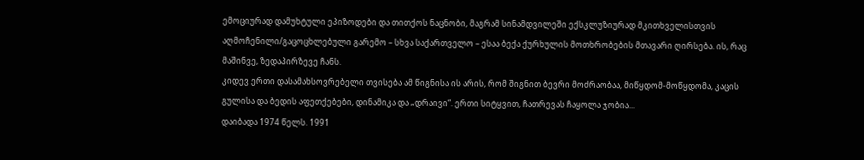ემოციურად დამუხტული ეპიზოდები და თითქოს ნაცნობი, მაგრამ სინამდვილეში ექსკლუზიურად მკითხველისთვის აღმოჩენილი/გაცოცხლებული გარემო – სხვა საქართველო – ესაა ბექა ქურხულის მოთხრობების მთავარი ღირსება. ის, რაც მაშინვე, ზედაპირზევე ჩანს.
კიდევ ერთი დასამახსოვრებელი თვისება ამ წიგნისა ის არის, რომ შიგნით ბევრი მოძრაობაა, მიწყდომ-მოწყდომა, კაცის გულისა და ბედის აფეთქებები, დინამიკა და „დრაივი“. ერთი სიტყვით, ჩათრევას ჩაყოლა ჯობია...
დაიბადა 1974 წელს. 1991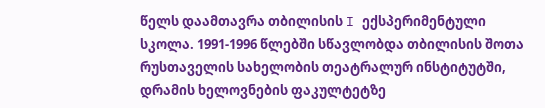წელს დაამთავრა თბილისის I ექსპერიმენტული სკოლა. 1991-1996 წლებში სწავლობდა თბილისის შოთა რუსთაველის სახელობის თეატრალურ ინსტიტუტში, დრამის ხელოვნების ფაკულტეტზე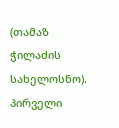(თამაზ ჭილაძის სახელოსნო).
პირველი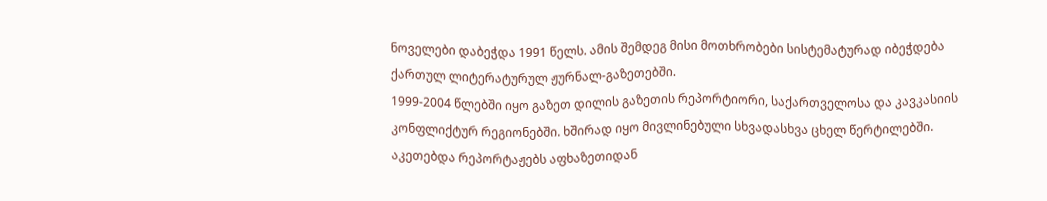ნოველები დაბეჭდა 1991 წელს. ამის შემდეგ მისი მოთხრობები სისტემატურად იბეჭდება ქართულ ლიტერატურულ ჟურნალ-გაზეთებში.
1999-2004 წლებში იყო გაზეთ დილის გაზეთის რეპორტიორი, საქართველოსა და კავკასიის კონფლიქტურ რეგიონებში. ხშირად იყო მივლინებული სხვადასხვა ცხელ წერტილებში. აკეთებდა რეპორტაჟებს აფხაზეთიდან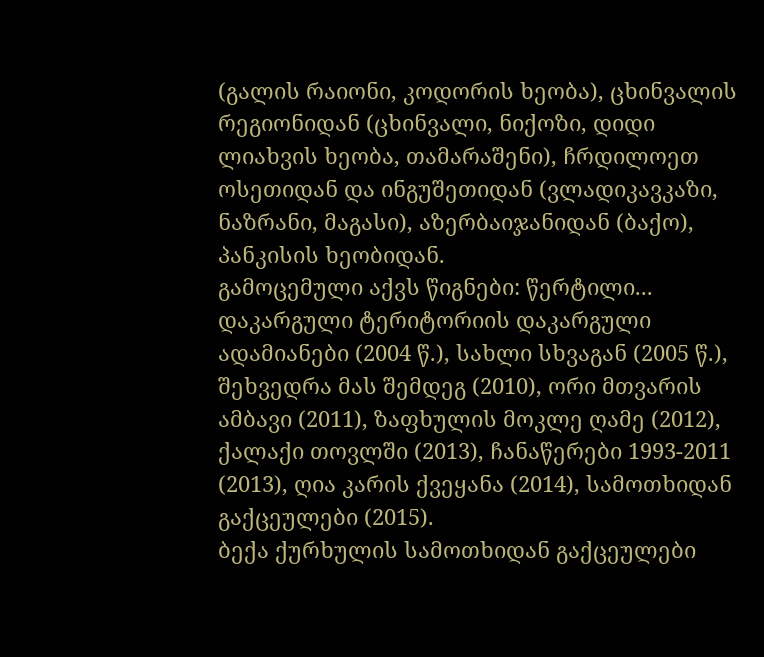(გალის რაიონი, კოდორის ხეობა), ცხინვალის რეგიონიდან (ცხინვალი, ნიქოზი, დიდი ლიახვის ხეობა, თამარაშენი), ჩრდილოეთ ოსეთიდან და ინგუშეთიდან (ვლადიკავკაზი, ნაზრანი, მაგასი), აზერბაიჯანიდან (ბაქო), პანკისის ხეობიდან.
გამოცემული აქვს წიგნები: წერტილი... დაკარგული ტერიტორიის დაკარგული ადამიანები (2004 წ.), სახლი სხვაგან (2005 წ.), შეხვედრა მას შემდეგ (2010), ორი მთვარის ამბავი (2011), ზაფხულის მოკლე ღამე (2012), ქალაქი თოვლში (2013), ჩანაწერები 1993-2011 (2013), ღია კარის ქვეყანა (2014), სამოთხიდან გაქცეულები (2015).
ბექა ქურხულის სამოთხიდან გაქცეულები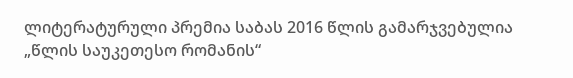ლიტერატურული პრემია საბას 2016 წლის გამარჯვებულია „წლის საუკეთესო რომანის“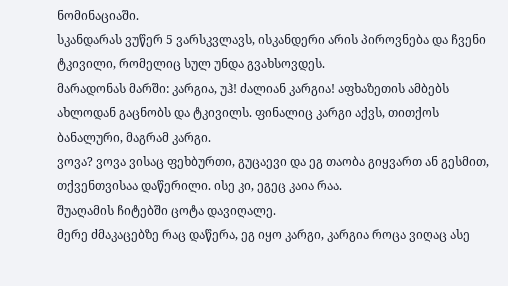ნომინაციაში.
სკანდარას ვუწერ 5 ვარსკვლავს, ისკანდერი არის პიროვნება და ჩვენი ტკივილი, რომელიც სულ უნდა გვახსოვდეს.
მარადონას მარში: კარგია, უჰ! ძალიან კარგია! აფხაზეთის ამბებს ახლოდან გაცნობს და ტკივილს. ფინალიც კარგი აქვს, თითქოს ბანალური, მაგრამ კარგი.
ვოვა? ვოვა ვისაც ფეხბურთი, გუცაევი და ეგ თაობა გიყვართ ან გესმით, თქვენთვისაა დაწერილი. ისე კი, ეგეც კაია რაა.
შუაღამის ჩიტებში ცოტა დავიღალე.
მერე ძმაკაცებზე რაც დაწერა, ეგ იყო კარგი, კარგია როცა ვიღაც ასე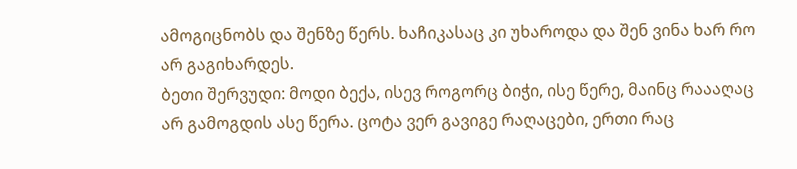ამოგიცნობს და შენზე წერს. ხაჩიკასაც კი უხაროდა და შენ ვინა ხარ რო არ გაგიხარდეს.
ბეთი შერვუდი: მოდი ბექა, ისევ როგორც ბიჭი, ისე წერე, მაინც რაააღაც არ გამოგდის ასე წერა. ცოტა ვერ გავიგე რაღაცები, ერთი რაც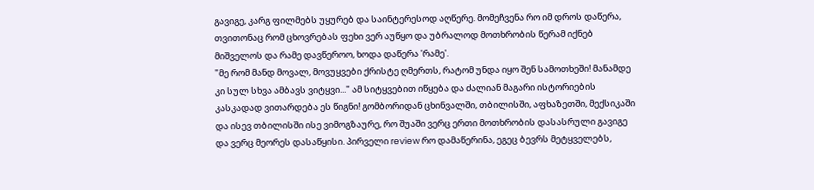გავიგე, კარგ ფილმებს უყურებ და საინტერესოდ აღწერე. მომეჩვენა რო იმ დროს დაწერა, თვითონაც რომ ცხოვრებას ფეხი ვერ აუწყო და უბრალოდ მოთხრობის წერამ იქნებ მიშველოს და რამე დავწეროო, ხოდა დაწერა 'რამე'.
"მე რომ მანდ მოვალ, მოვუყვები ქრისტე ღმერთს, რატომ უნდა იყო შენ სამოთხეში! მანამდე კი სულ სხვა ამბავს ვიტყვი..." ამ სიტყვებით იწყება და ძალიან მაგარი ისტორიების კასკადად ვითარდება ეს წიგნი! გომბორიდან ცხინვალში, თბილისში, აფხაზეთში, მექსიკაში და ისევ თბილისში ისე ვიმოგზაურე, რო შუაში ვერც ერთი მოთხრობის დასასრული გავიგე და ვერც მეორეს დასაწყისი. პირველი review რო დამაწერინა, ეგეც ბევრს მეტყველებს,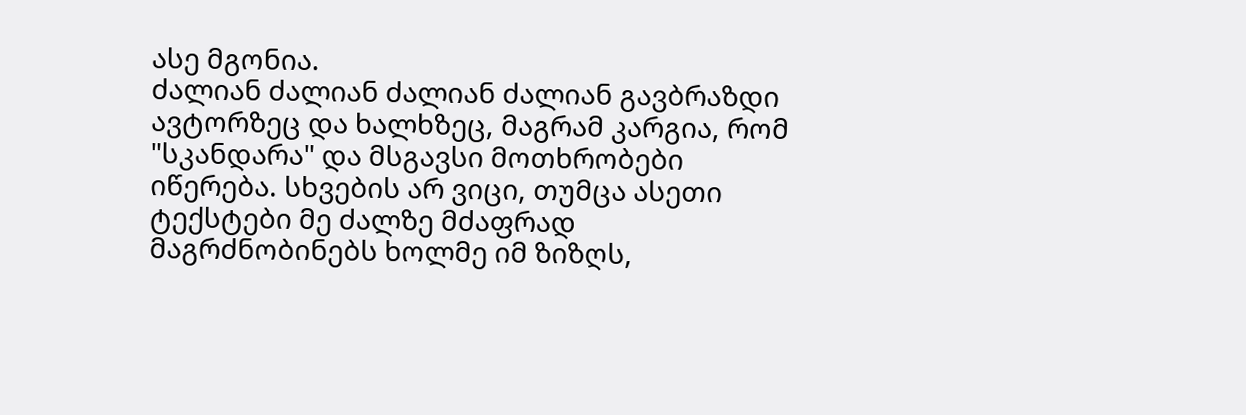ასე მგონია.
ძალიან ძალიან ძალიან ძალიან გავბრაზდი ავტორზეც და ხალხზეც, მაგრამ კარგია, რომ "სკანდარა" და მსგავსი მოთხრობები იწერება. სხვების არ ვიცი, თუმცა ასეთი ტექსტები მე ძალზე მძაფრად მაგრძნობინებს ხოლმე იმ ზიზღს,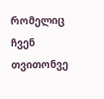რომელიც ჩვენ თვითონვე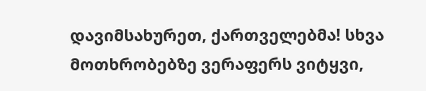დავიმსახურეთ, ქართველებმა! სხვა მოთხრობებზე ვერაფერს ვიტყვი,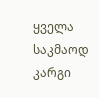ყველა საკმაოდ კარგი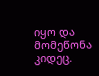იყო და მომეწონა კიდეც.